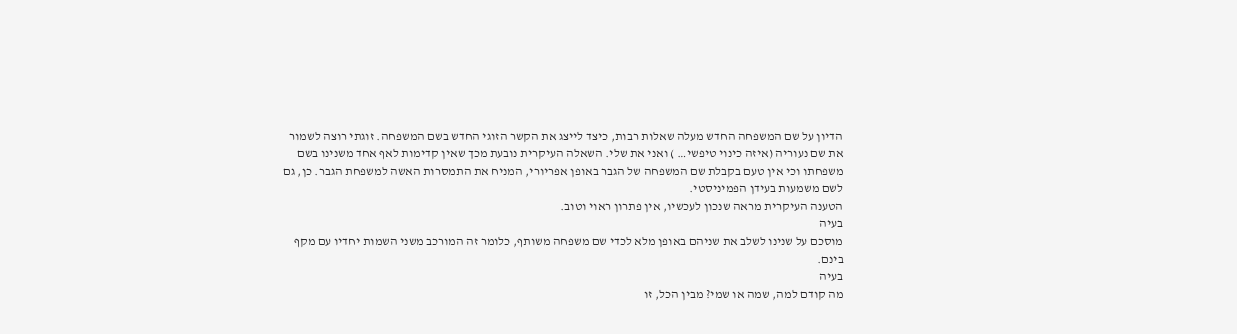הדיון על שם המשפחה החדש מעלה שאלות רבות, כיצד לייצג את הקשר הזוגי החדש בשם המשפחה. זוגתי רוצה לשמור את שם נעוריה (איזה כינוי טיפשי… ) ואני את שלי. השאלה העיקרית נובעת מכך שאין קדימות לאף אחד משנינו בשם משפחתו וכי אין טעם בקבלת שם המשפחה של הגבר באופן אפריורי, המניח את התמסרות האשה למשפחת הגבר. כן, גם לשם משמעות בעידן הפמיניסטי.
הטענה העיקרית מראה שנכון לעכשיו, אין פתרון ראוי וטוב.
בעיה
מוסכם על שנינו לשלב את שניהם באופן מלא לכדי שם משפחה משותף, כלומר זה המורכב משני השמות יחדיו עם מקף בינם.
בעיה
מה קודם למה, שמה או שמי? מבין הכל, זו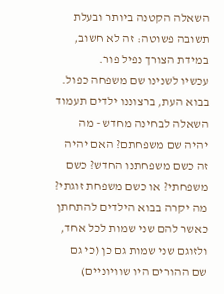השאלה הקטנה ביותר ובעלת תשובה פשוטה: זה לא חשוב, במידת הצורך נפיל פור.
עכשיו לשנינו שם משפחה כפול. בבוא העת, ברצוננו ילדים תעמוד השאלה לבחינה מחדש - מה יהיה שם משפחתם? האם יהיה זה כשם משפחתנו החדש? כשם משפחתי? או כשם משפחת זוגתי? מה יקרה בבוא הילדים להתחתן כאשר להם שני שמות לכל אחד, ולזוגם שני שמות גם כן (כי גם שם ההורים היו שוויוניים)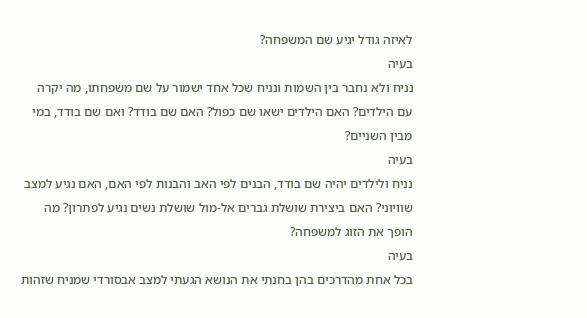לאיזה גודל יגיע שם המשפחה?
בעיה
נניח ולא נחבר בין השמות ונניח שכל אחד ישמור על שם משפחתו, מה יקרה עם הילדים? האם הילדים ישאו שם כפול? האם שם בודד? ואם שם בודד, במי מבין השניים?
בעיה
נניח ולילדים יהיה שם בודד, הבנים לפי האב והבנות לפי האם, האם נגיע למצב שוויוני? האם ביצירת שושלת גברים אל-מול שושלת נשים נגיע לפתרון? מה הופך את הזוג למשפחה?
בעיה
בכל אחת מהדרכים בהן בחנתי את הנושא הגעתי למצב אבסורדי שמניח שזהות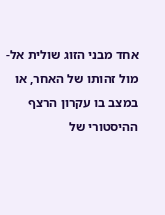אחד מבני הזוג שולית אל-מול זהותו של האחר, או במצב בו עקרון הרצף ההיסטורי של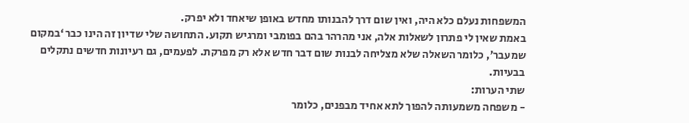המשפחות נעלם כלא היה, ואין שום דרך להבנותו מחדש באופן שיאחד ולא יפרק.
באמת שאין לי פתרון לשאלות אלה, אני מהרהר בהם בפומבי ומרגיש תקוע. התחושה שלי שדיון זה הינו כבר ‘במקום שמעבר’, כלומר השאלה שלא מצליחה לבנות שום דבר חדש אלא רק מפרקת. לפעמים, גם רעיונות חדשים נתקלים בבעיות.
שתי הערות:
- משפחה משמעותה להפוך לתא אחיד מבפנים, כלומר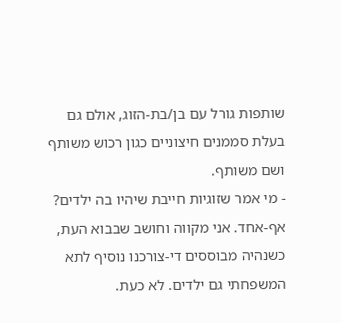שותפות גורל עם בן/בת-הזוג, אולם גם בעלת סממנים חיצוניים כגון רכוש משותף ושם משותף.
- מי אמר שזוגיות חייבת שיהיו בה ילדים? אף-אחד. אני מקווה וחושב שבבוא העת, כשנהיה מבוססים די-צורכנו נוסיף לתא המשפחתי גם ילדים. לא כעת.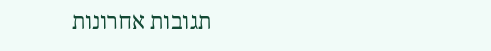תגובות אחרונות